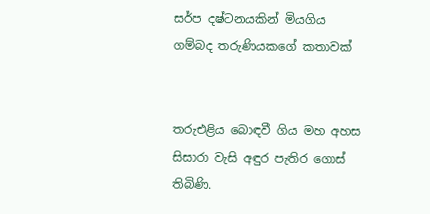සර්ප දෂ්ටනයකින් මියගිය ගම්බද තරුණියකගේ කතාවක්


තරුඑළිය බොඳවී ගිය මහ අහස සිසාරා වැසි අඳුර පැතිර ගොස් තිබිණි.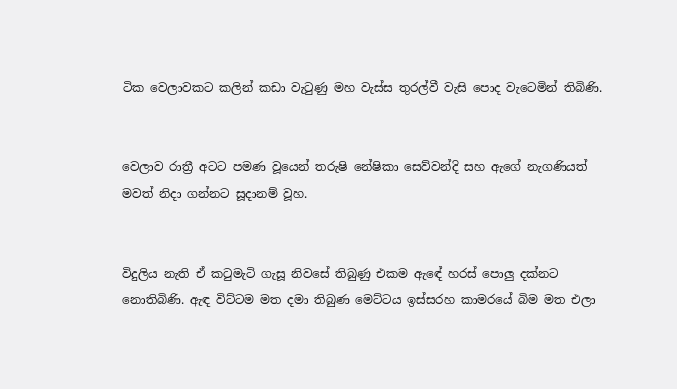ටික වෙලාවකට කලින් කඩා වැටුණු මහ වැස්ස තුරල්වී වැසි පොද වැටෙමින් තිබිණි.


වෙලාව රාත්‍රී අටට පමණ වූයෙන් තරුෂි නේෂිකා සෙව්වන්දි සහ ඇගේ නැගණියත් මවත් නිද‌ා ගන්නට සූදානම් වූහ.


විදුලිය නැති ඒ කටුමැටි ගැසූ නිවසේ තිබුණු එකම ඇ‍ඳේ හරස් පොලු දක්නට නොතිබිණි. ඇඳ විට්ටම මත දමා තිබුණ මෙට්ටය ඉස්සරහ කාමරයේ බිම මත එලා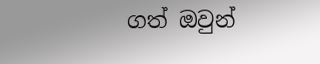ගත් ඔවුන්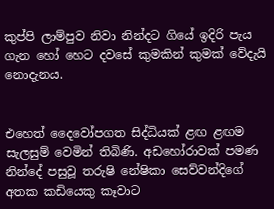කුප්පි ලාම්පුව නිවා නින්දට ගියේ ඉදිරි පැය ගැන හෝ හෙට දවසේ කුමකින් කුමක් වේදැයි නොදැනය.


එහෙත් දෛවෝපගත සිද්ධියක් ළඟ ළඟම සැලසුම් වෙමින් තිබිණි. අඩහෝරාවක් පමණ නින්දේ පසුවූ තරුෂි නේෂිකා සෙව්වන්දිගේ අතක කඩියෙකු කෑවාට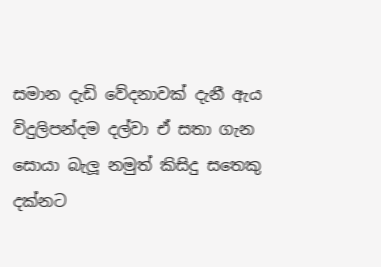සමාන දැඩි වේදනාවක් දැනී ඇය විදුලිපන්දම දල්වා ඒ සතා ගැන සොයා බැලූ නමුත් කිසිදු සතෙකු දක්නට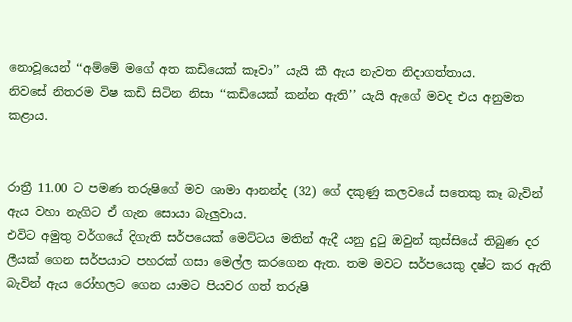නොවූයෙන් ‘‘අම්මේ මගේ අත කඩියෙක් කෑවා’’ යැයි කී ඇය නැවත නිදාගත්තාය.
නිවසේ නිතරම විෂ කඩි සිටින නිසා ‘‘කඩියෙක් කන්න ඇති’’ යැයි ඇගේ මවද එය අනුමත කළාය.


රාත්‍රී 11.00 ට පමණ තරුෂිගේ මව ශාමා ආනන්ද (32) ගේ දකුණු කලවයේ සතෙකු කෑ බැවින් ඇය වහා නැගිට ඒ ගැන සොයා බැලුවාය.
එවිට අමුතු වර්ගයේ දිගැති සර්පයෙක් මෙට්ටය මතින් ඇදී යනු දුටු ඔවුන් කුස්සියේ තිබුණ දර ලීයක් ගෙන සර්පයාට පහරක් ගසා මෙල්ල කරගෙන ඇත. තම මවට සර්පයෙකු දෂ්ට කර ඇති බැවින් ඇය රෝහලට ගෙන යාමට පියවර ගත් තරුෂි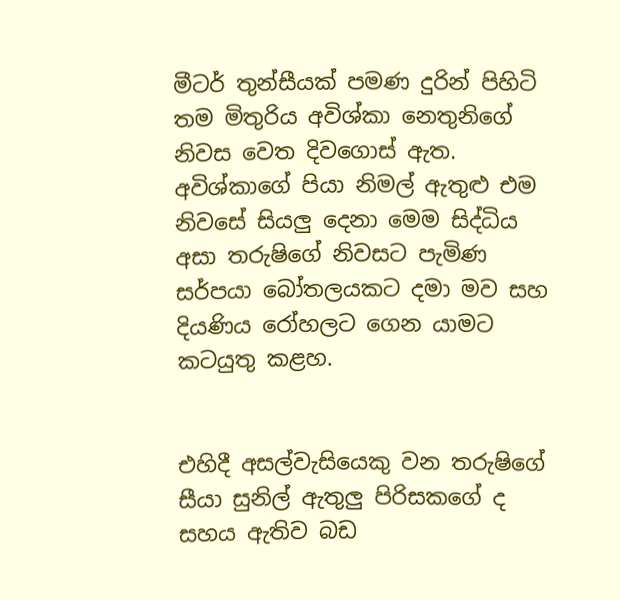මීටර් තුන්සීයක් පමණ දුරින් පිහිටි තම මිතුරිය අවිශ්කා නෙතුනිගේ නිවස වෙත දිවගොස් ඇත.
අවිශ්කාගේ පියා නිමල් ඇතුළු එම නිවසේ සියලු දෙනා මෙම සිද්ධිය අසා තරුෂිගේ නිවසට පැමිණ සර්පයා බෝතලයකට දමා මව සහ දියණිය රෝහලට ගෙන යාමට කටයුතු කළහ.


එහිදී අසල්වැසියෙකු වන තරුෂිගේ සීයා සුනිල් ඇතුලු පිරිසකගේ ද සහය ඇතිව බඩ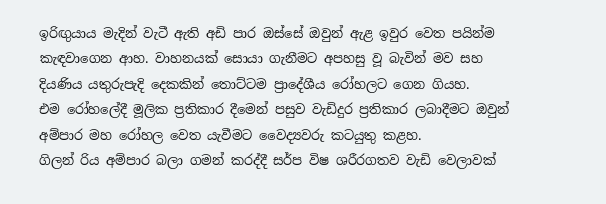ඉරිඟුයාය මැදින් වැටී ඇති අඩි පාර ඔස්සේ ඔවුන් ඇළ ඉවුර වෙත පයින්ම කැඳවාගෙන ආහ. වාහනයක් සොයා ගැනීමට අපහසු වූ බැවින් මව සහ දියණිය යතුරුපැදි දෙකකින් තොට්ටම ප්‍රාදේශීය රෝහලට ගෙන ගියහ.
එම රෝහලේදී මූලික ප්‍රතිකාර දීමෙන් පසුව වැඩිදුර ප්‍රතිකාර ලබාදීමට ඔවුන් අම්පාර මහ රෝහල වෙත යැවීමට වෛද්‍යවරු කටයුතු කළහ.
ගිලන් රිය අම්පාර බලා ගමන් කරද්දී සර්ප විෂ ශරීරගතව වැඩි වෙලාවක්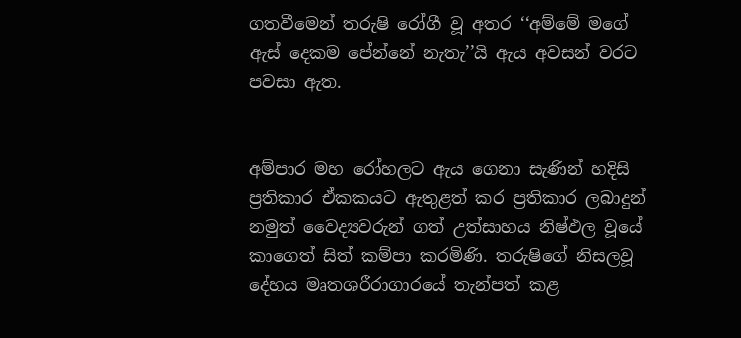ගතවීමෙන් තරුෂි රෝගී වූ අතර ‘‘අම්මේ මගේ ඇස් දෙකම පේන්නේ නැතැ’’යි ඇය අවසන් වරට පවසා ඇත.


අම්පාර මහ රෝහලට ඇය ගෙනා සැණින් හදිසි ප්‍රතිකාර ඒකකයට ඇතුළත් කර ප්‍රතිකාර ලබාදුන් නමුත් වෛද්‍යවරුන් ගත් උත්සාහය නිෂ්ඵල වූයේ කාගෙත් සිත් කම්පා කරමිණි. තරුෂිගේ නිසලවූ දේහය මෘතශරීරාගාරයේ තැන්පත් කළ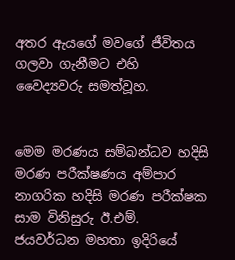අතර ඇයගේ මවගේ ජීවිතය ගලවා ගැනීමට එහි වෛද්‍යවරු සමත්වූහ.


මෙම මරණය සම්බන්ධව හදිසි මරණ පරීක්ෂණය අම්පාර නාගරික හදිසි මරණ පරීක්ෂක සාම විනිසුරු ඊ.එම්. ජයවර්ධන මහතා ඉදිරියේ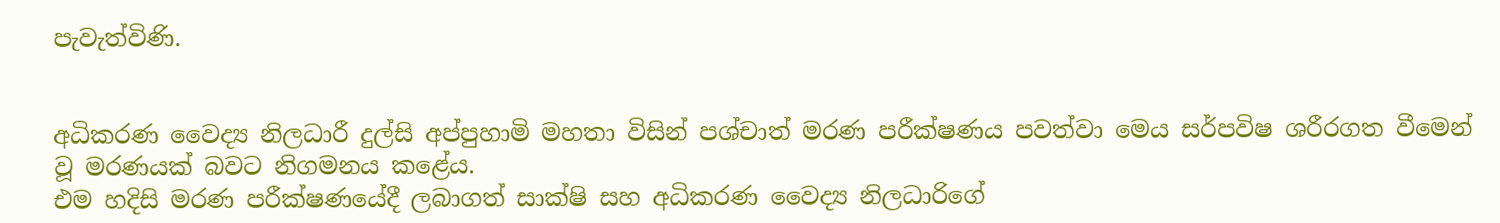පැවැත්විණි.


අධිකරණ වෛද්‍ය නිලධාරී දුල්සි අප්පුහාමි මහතා විසින් පශ්චාත් මරණ පරීක්ෂණය පවත්වා මෙය සර්පවිෂ ශරීරගත වීමෙන් වූ මරණයක් බවට නිගමනය කළේය.
එම හදිසි මරණ පරීක්ෂණයේදී ලබාගත් සාක්ෂි සහ අධිකරණ වෛද්‍ය නිලධාරිගේ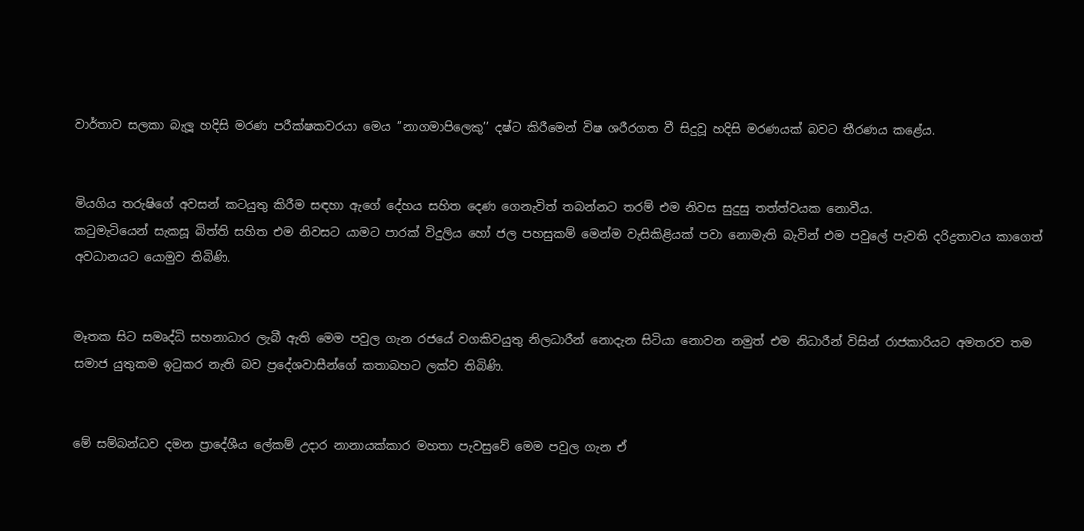වාර්තාව සලකා බැලූ හදිසි මරණ පරීක්ෂකවරයා මෙය ’’නාගමාපිලෙකු’’ දෂ්ට කිරීමෙන් විෂ ශරීරගත වී සිදුවූ හදිසි මරණයක් බවට තීරණය කළේය.


මියගිය තරුෂිගේ අවසන් කටයුතු කිරීම සඳහා ඇගේ දේහය සහිත දෙණ ගෙනැවිත් තබන්නට තරම් එම නිවස සුදුසු තත්ත්වයක නොවීය.
කටුමැටියෙන් සැකසූ බිත්ති සහිත එම නිවසට යාමට පාරක් විදුලිය හෝ ජල පහසුකම් මෙන්ම වැසිකිළියක් පවා නොමැති බැවින් එම පවුලේ පැවති දරිද්‍රතාවය කාගෙත් අවධානයට යොමුව තිබිණි.


මෑතක සිට සමෘද්ධි සහනාධාර ලැබී ඇති මෙම පවුල ගැන රජයේ වගකිවයුතු නිලධාරීන් නොදැන සිටියා නොවන නමුත් එම නිධාරීන් විසින් රාජකාරියට අමතරව තම සමාජ යුතුකම ඉටුකර නැති බව ප්‍රදේශවාසීන්ගේ කතාබහට ලක්ව තිබිණි.


මේ සම්බන්ධව දමන ප්‍රාදේශීය ලේකම් උදාර නානායක්කාර මහතා පැවසුවේ මෙම පවුල ගැන ඒ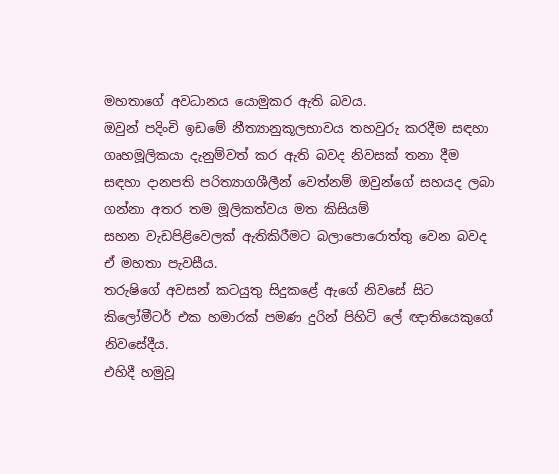මහතාගේ අවධානය යොමුකර ඇති බවය.
ඔවුන් පදිංචි ඉඩමේ නීත්‍යානුකූලභාවය තහවුරු කරදීම සඳහා ගෘහමූලිකයා දැනුම්වත් කර ඇති බවද නිවසක් තනා දීම සඳහා දානපති පරිත්‍යාගශීලීන් වෙත්නම් ඔවුන්ගේ සහයද ලබා ගන්නා අතර තම මූලිකත්වය මත කිසියම් සහන ‍වැඩපිළිවෙලක් ඇතිකිරීමට බලාපොරොත්තු වෙන බවද ඒ මහතා පැවසීය.
තරුෂිගේ අවසන් කටයුතු සිදුකළේ ඇගේ නිවසේ සිට කිලෝමීටර් එක හමාරක් පමණ දුරින් පිහිටි ලේ ඥාතියෙකුගේ නිවසේදීය.
එහිදී හමුවූ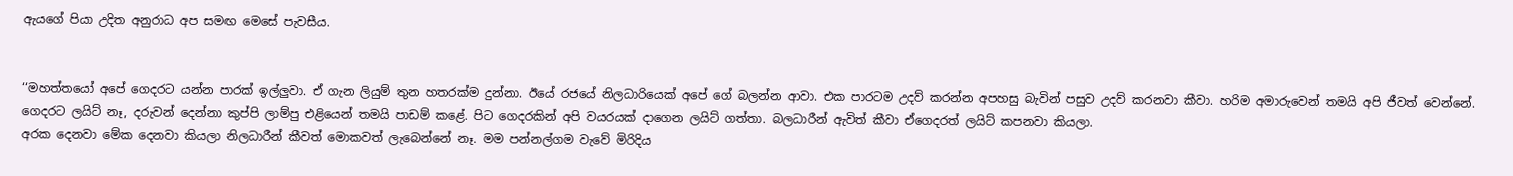ඇයගේ පියා උදිත අනුරාධ අප සමඟ මෙසේ පැවසීය.


‘‘මහත්තයෝ අපේ ගෙදරට යන්න පාරක් ඉල්ලුවා. ඒ ගැන ලියුම් තුන හතරක්ම දුන්නා. ඊයේ රජයේ නිලධාරියෙක් අපේ ගේ බලන්න ආවා. එක පාරටම උදව් කරන්න අපහසු බැවින් පසුව උදව් කරනවා කීවා. හරිම අමාරුවෙන් තමයි අපි ජීවත් වෙන්නේ. ගෙදරට ලයිට් නෑ, දරුවන් දෙන්නා කුප්පි ලාම්පු එළියෙන් තමයි පාඩම් කළේ. පිට ගෙදරකින් අපි වයරයක් දාගෙන ලයිට් ගත්තා. බලධාරීන් ඇවිත් කීවා ඒගෙදරත් ලයිට් කපනවා කියලා.
අරක දෙනවා මේක දෙනවා කියලා නිලධාරීන් කීවත් මොකවත් ලැබෙන්නේ නෑ. මම පන්නල්ගම වැවේ මිරිදිය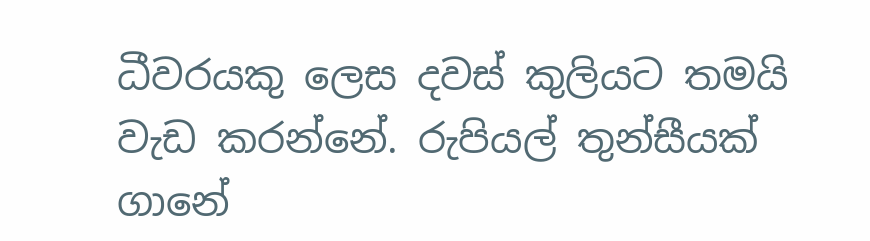ධීවරයකු ලෙස දවස් කුලියට තමයි වැඩ කරන්නේ. රුපියල් තුන්සීයක් ගානේ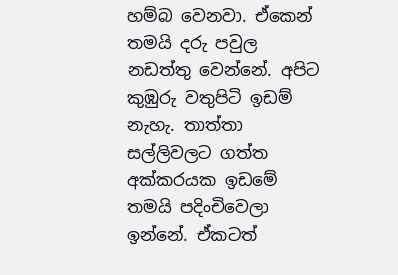හම්බ වෙනවා. ඒකෙන් තමයි දරු පවුල නඩත්තු වෙන්නේ. අපිට කුඹුරු වතුපිටි ඉඩම් නැහැ. තාත්තා සල්ලිවලට ගත්ත අක්කරයක ඉඩමේ තමයි පදිංචිවෙලා ඉන්නේ. ඒකටත්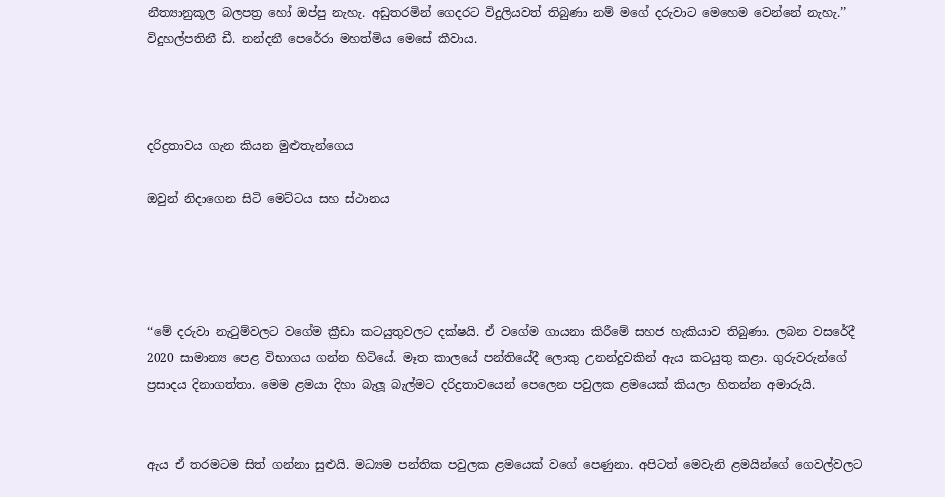නීත්‍යානුකූල බලපත්‍ර හෝ ඔප්පු නැහැ. අඩුතරමින් ගෙදරට විදුලියවත් තිබුණා නම් මගේ දරුවාට මෙහෙම වෙන්නේ නැහැ.’’
විදුහල්පතිනී ඩී. නන්දනී පෙරේරා මහත්මිය මෙසේ කීවාය.



දරිද්‍රතාවය ගැන කියන මුළුතැන්ගෙය

ඔවුන් නිදාගෙන සිටි මෙට්ටය සහ ස්ථානය




‘‘මේ දරුවා නැටුම්වලට වගේම ක්‍රීඩා කටයුතුවලට දක්ෂයි. ඒ වගේම ගායනා කිරීමේ සහජ හැකියාව තිබුණා. ලබන වසරේදී 2020 සාමාන්‍ය පෙළ විභාගය ගන්න හිටියේ. මෑත කාලයේ පන්තියේදී ලොකු උනන්දුවකින් ඇය කටයුතු කළා. ගුරුවරුන්ගේ ප්‍රසාදය දිනාගත්තා. මෙම ළමයා දිහා බැලූ බැල්මට දරිද්‍රතාවයෙන් පෙලෙන පවුලක ළමයෙක් කියලා හිතන්න අමාරුයි.


ඇය ඒ තරමටම සිත් ගන්නා සුළුයි. මධ්‍යම පන්තික පවුලක ළමයෙක් වගේ පෙණුනා. අපිටත් මෙවැනි ළමයින්ගේ ගෙවල්වලට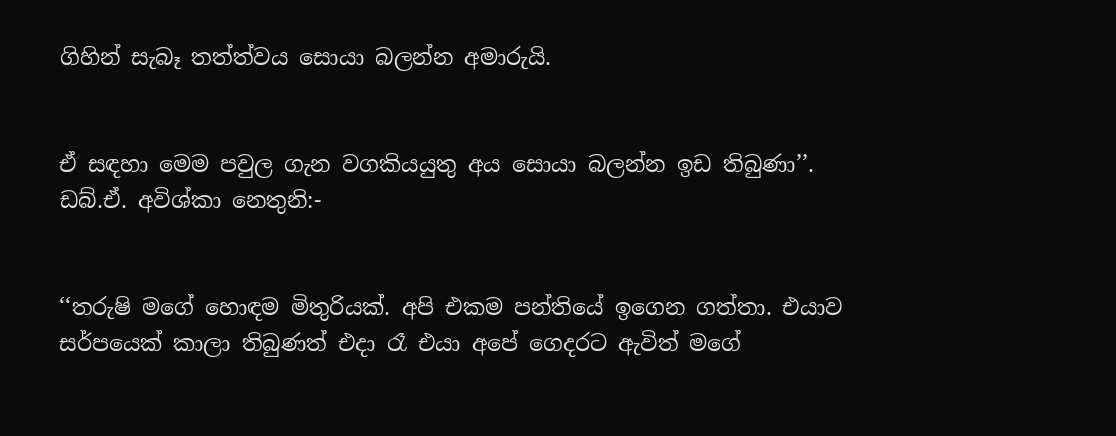ගිහින් සැබෑ තත්ත්වය සොයා බලන්න අමාරුයි.


ඒ සඳහා මෙම පවුල ගැන වගකියයුතු අය සොයා බලන්න ඉඩ තිබුණා’’.
ඩබ්.ඒ. අවිශ්කා නෙතුනි:-


‘‘තරුෂි මගේ හොඳම මිතුරියක්. අපි එකම පන්තියේ ඉගෙන ගත්තා. එයාව සර්පයෙක් කාලා තිබුණත් එදා රෑ එයා අපේ ගෙදරට ඇවිත් මගේ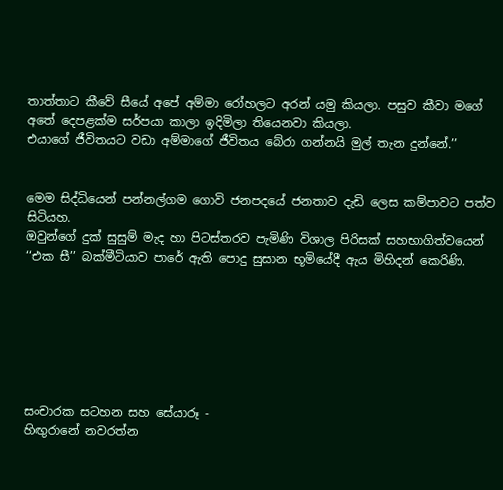තාත්තාට කීවේ සීයේ අපේ අම්මා රෝහලට අරන් යමු කියලා. පසුව කීවා මගේ අතේ දෙපළක්ම සර්පයා කාලා ඉදිමිලා තියෙනවා කියලා.
එයාගේ ජීවිතයට වඩා අම්මාගේ ජීවිතය බේරා ගන්නයි මුල් තැන දුන්නේ.’’


මෙම සිද්ධියෙන් පන්නල්ගම ගොවි ජනපදයේ ජනතාව දැඩි ලෙස කම්පාවට පත්ව සිටියහ.
ඔවුන්ගේ දුක් සුසුම් මැද හා පිටස්තරව පැමිණි විශාල පිරිසක් සහභාගිත්වයෙන් ‘‘එක සී’’ බක්මීටියාව පා‍රේ ඇති පොදු සුසාන භූමියේදී ඇය මිහිදන් කෙරිණි.







සංචාරක සටහන සහ සේයාරූ -
හිඟුරානේ නවරත්න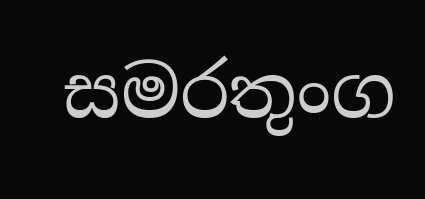සමරතුංග